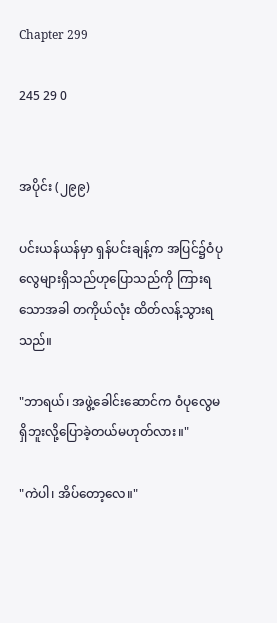Chapter 299

245 29 0


အပိုင်း (၂၉၉)

ပင်းယန်ယန်မှာ ရှန်ပင်းချန့်က အပြင်၌ဝံပုလွေများရှိသည်ဟုပြောသည်ကို ကြားရသောအခါ တကိုယ်လုံး ထိတ်လန့်သွားရသည်။

"ဘာရယ်၊ အဖွဲ့ခေါင်းဆောင်က ဝံပုလွေမရှိဘူးလို့ပြောခဲ့တယ်မဟုတ်လား။"

"ကဲပါ၊ အိပ်တော့လေ။"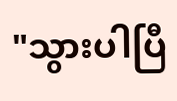"သွားပါပြီ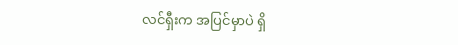လင်ရှီးက အပြင်မှာပဲ ရှိ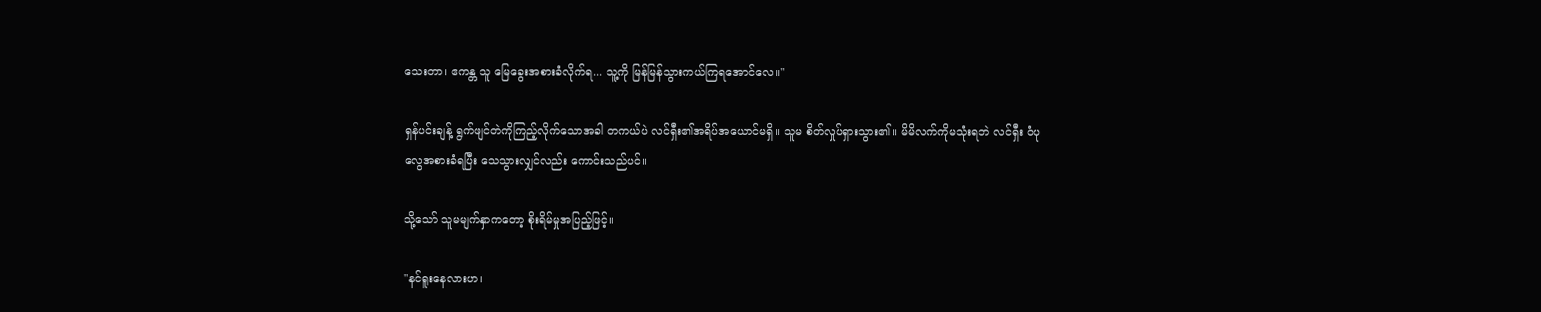သေးတာ၊ ဧကန္တ သူ မြေခွေးအစားခံလိုက်ရ... သူ့ကို မြန်မြန်သွားကယ်ကြရအောင်လေ။"

ရှန်ပင်းချန့် ရွက်ဖျင်တဲကိုကြည့်လိုက်သောအခါ တကယ်ပဲ လင်ရှီး၏အရိပ်အယောင်မရှိ။ သူမ စိတ်လှုပ်ရှားသွား၏။ မိမိလက်ကိုမသုံးရဘဲ လင်ရှီး ဝံပုလွေအစားခံရပြီး သေသွားလျှင်လည်း ကောင်းသည်ပင်။

သို့သော် သူမမျက်နှာကတော့ စိုးရိမ်မှုအပြည့်ဖြင့်။

"နင်ရူးနေလားဟ၊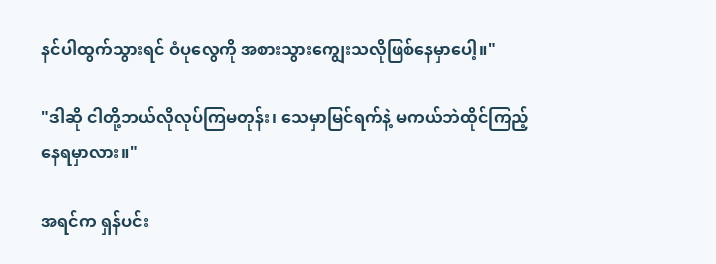နင်ပါထွက်သွားရင် ဝံပုလွေကို အစားသွားကျွေးသလိုဖြစ်နေမှာပေါ့။"

"ဒါဆို ငါတို့ဘယ်လိုလုပ်ကြမတုန်း၊ သေမှာမြင်ရက်နဲ့ မကယ်ဘဲထိုင်ကြည့်နေရမှာလား။"

အရင်က ရှန်ပင်း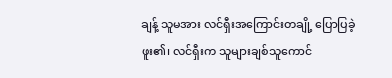ချန့် သူမအား လင်ရှီးအကြောင်းတချို့ ပြောပြခဲ့ဖူး၏၊ လင်ရှီးက သူများချစ်သူကောင်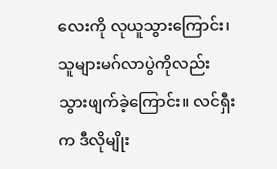လေးကို လုယူသွားကြောင်း၊ သူများမဂ်လာပွဲကိုလည်း သွားဖျက်ခဲ့ကြောင်း။ လင်ရှီးက ဒီလိုမျိုး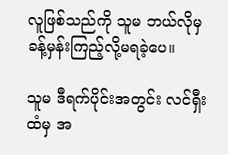လူဖြစ်သည်ကို သူမ ဘယ်လိုမှ ခန့်မှန်းကြည့်လို့မရခဲ့ပေ။

သူမ ဒီရက်ပိုင်းအတွင်း လင်ရှီးထံမှ အ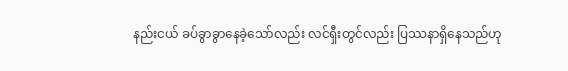နည်းငယ် ခပ်ခွာခွာနေခဲ့သော်လည်း လင်ရှီးတွင်လည်း ပြဿနာရှိနေသည်ဟု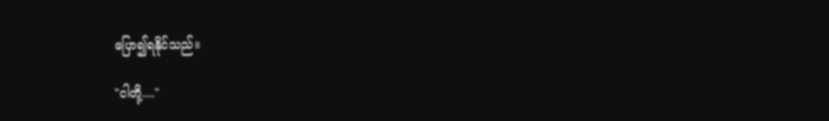ပြော၍ရနိုင်သည်။

"ငါတို့...."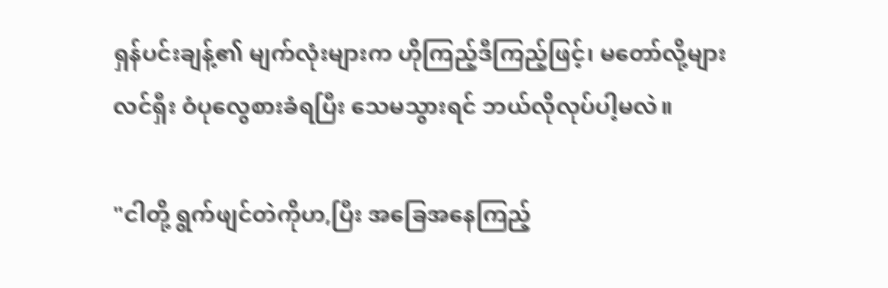ရှန်ပင်းချန့်၏ မျက်လုံးများက ဟိုကြည့်ဒီကြည့်ဖြင့်၊ မတော်လို့များ လင်ရှီး ဝံပုလွေစားခံရပြီး သေမသွားရင် ဘယ်လိုလုပ်ပါ့မလဲ။

"ငါတို့ ရွက်ဖျင်တဲကိုဟ,ပြီး အခြေအနေကြည့်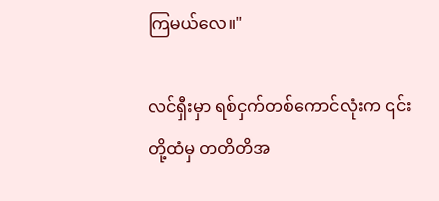ကြမယ်လေ။"

လင်ရှီးမှာ ရစ်ငှက်တစ်ကောင်လုံးက ၎င်းတို့ထံမှ တတိတိအ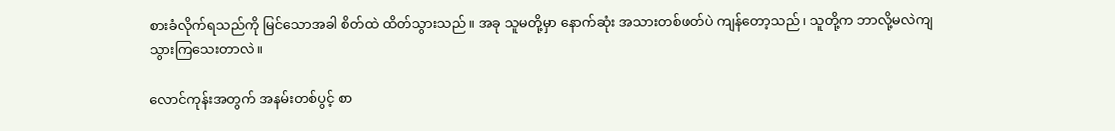စားခံလိုက်ရသည်ကို မြင်သောအခါ စိတ်ထဲ ထိတ်သွားသည်။ အခု သူမတို့မှာ နောက်ဆုံး အသားတစ်ဖတ်ပဲ ကျန်တော့သည်၊ သူတို့က ဘာလို့မလဲကျသွားကြသေးတာလဲ။

လောင်ကုန်းအတွက် အနမ်းတစ်ပွင့် စာ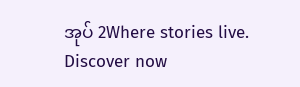အုပ် 2Where stories live. Discover now